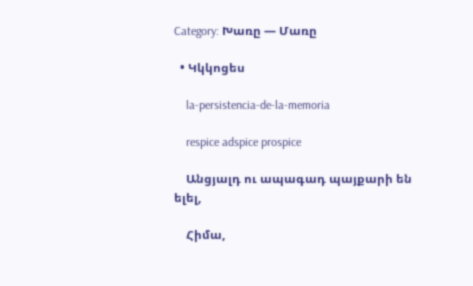Category: Խառը — Մառը

  • Կկկոցես

    la-persistencia-de-la-memoria

    respice adspice prospice

    Անցյալդ ու ապագադ պայքարի են ելել,

    Հիմա,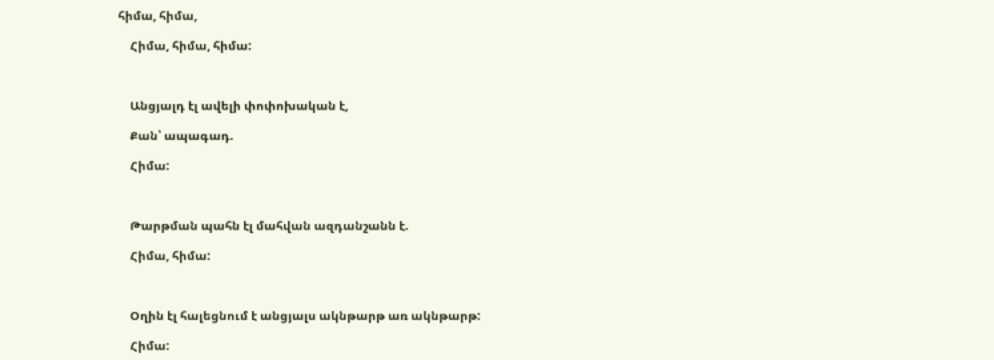հիմա, հիմա,

    Հիմա, հիմա, հիմա:



    Անցյալդ էլ ավելի փոփոխական է,

    Քան՝ ապագադ.

    Հիմա:



    Թարթման պահն էլ մահվան ազդանշանն է.

    Հիմա, հիմա:



    Օղին էլ հալեցնում է անցյալս ակնթարթ առ ակնթարթ:

    Հիմա: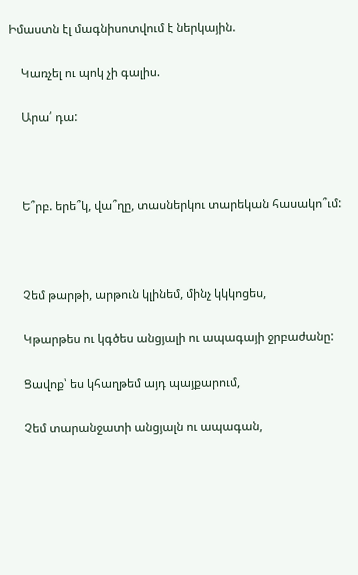Իմաստն էլ մագնիսոտվում է ներկային.

    Կառչել ու պոկ չի գալիս.

    Արա՛ դա:



    Ե՞րբ. երե՞կ, վա՞ղը, տասներկու տարեկան հասակո՞ւմ:



    Չեմ թարթի, արթուն կլինեմ, մինչ կկկոցես,

    Կթարթես ու կգծես անցյալի ու ապագայի ջրբաժանը:

    Ցավոք՝ ես կհաղթեմ այդ պայքարում,

    Չեմ տարանջատի անցյալն ու ապագան,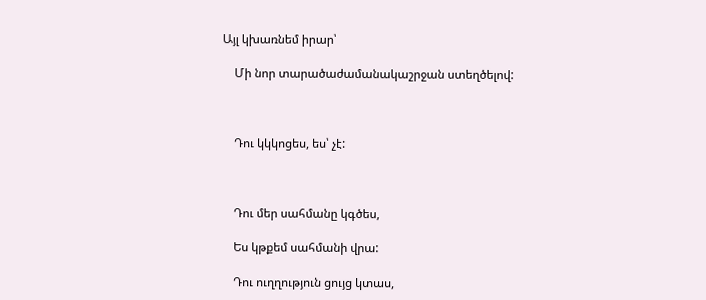Այլ կխառնեմ իրար՝

    Մի նոր տարածաժամանակաշրջան ստեղծելով:



    Դու կկկոցես, ես՝ չէ:



    Դու մեր սահմանը կգծես,

    Ես կթքեմ սահմանի վրա:

    Դու ուղղություն ցույց կտաս,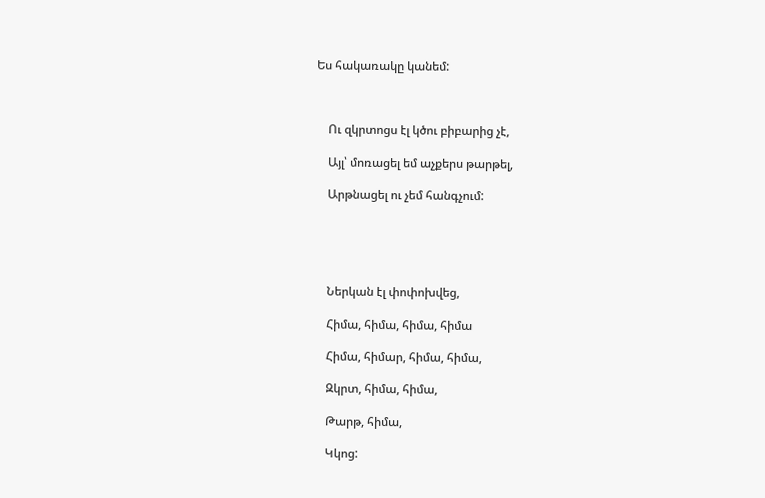Ես հակառակը կանեմ:



    Ու զկրտոցս էլ կծու բիբարից չէ,

    Այլ՝ մոռացել եմ աչքերս թարթել,

    Արթնացել ու չեմ հանգչում:





    Ներկան էլ փոփոխվեց,

    Հիմա, հիմա, հիմա, հիմա

    Հիմա, հիմար, հիմա, հիմա,

    Զկրտ, հիմա, հիմա,

    Թարթ, հիմա,

    Կկոց: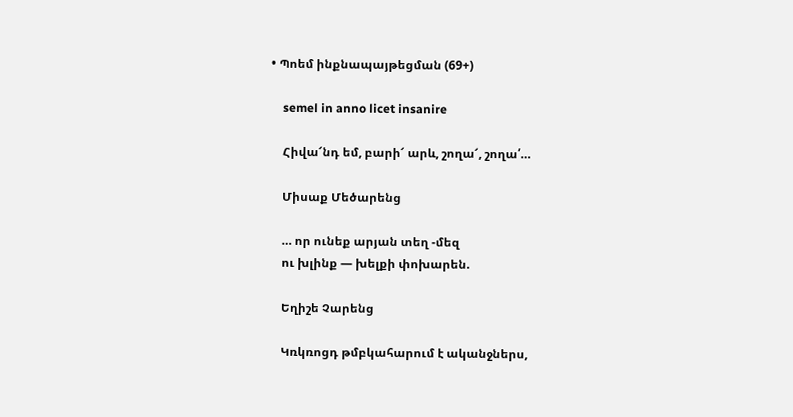• Պոեմ ինքնապայթեցման (69+)

    semel in anno licet insanire

    Հիվա՜նդ եմ, բարի՜ արև, շողա՜, շողա՛…

    Միսաք Մեծարենց

    … որ ունեք արյան տեղ -մեզ
    ու խլինք — խելքի փոխարեն.

    Եղիշե Չարենց

    Կռկռոցդ թմբկահարում է ականջներս,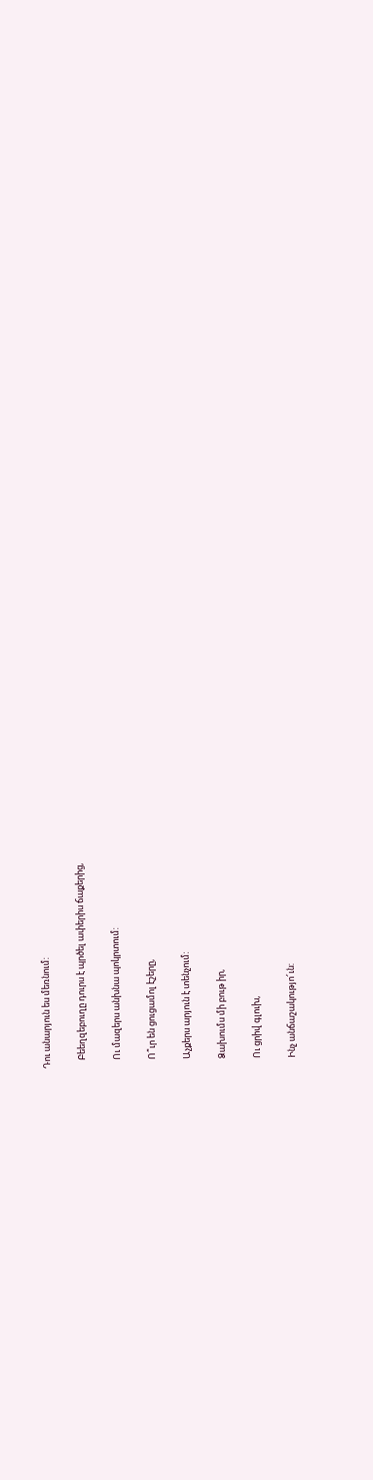Դու անարյուն ես մեռնում:

    Բեեղզեբուղը դուրս է պրծել ափերիս ճաքերից,

    Ու մազերս անխնա պոկրտում:

    Ո՞ւր են ցուցամոլ էշերը,

    Աչքերս արյուն է տենչում:

    Ձախումս մի բութ իր,

    Ու ցրիվ գլուխ,

    Ինչ անճաշակությո՜ւն: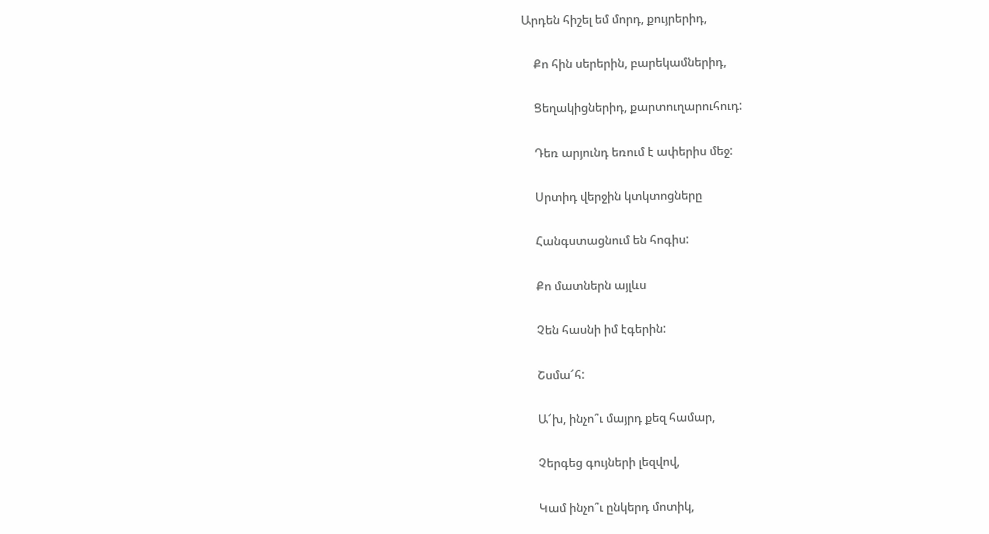Արդեն հիշել եմ մորդ, քույրերիդ,

    Քո հին սերերին, բարեկամներիդ,

    Ցեղակիցներիդ, քարտուղարուհուդ:

    Դեռ արյունդ եռում է ափերիս մեջ:

    Սրտիդ վերջին կտկտոցները

    Հանգստացնում են հոգիս:

    Քո մատներն այլևս

    Չեն հասնի իմ էգերին:

    Շսմա՜հ:

    Ա՜խ, ինչո՞ւ մայրդ քեզ համար,

    Չերգեց գույների լեզվով,

    Կամ ինչո՞ւ ընկերդ մոտիկ,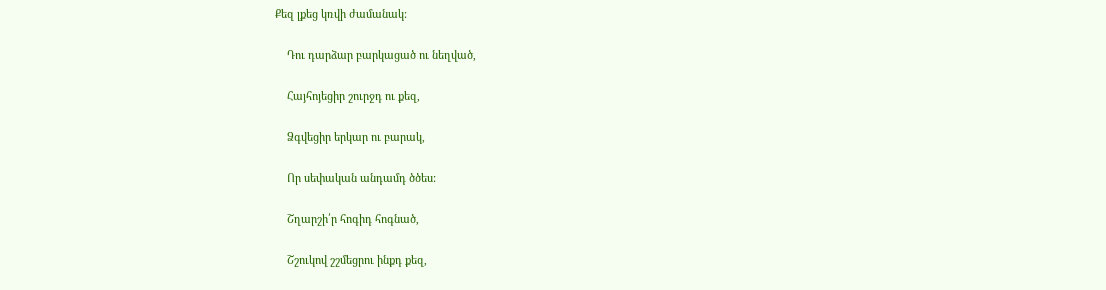Քեզ լքեց կռվի ժամանակ:

    Դու դարձար բարկացած ու նեղված,

    Հայհոյեցիր շուրջդ ու քեզ,

    Ձգվեցիր երկար ու բարակ,

    Որ սեփական անդամդ ծծես:

    Շղարշի՛ր հոգիդ հոգնած,

    Շշուկով շշմեցրու ինքդ քեզ,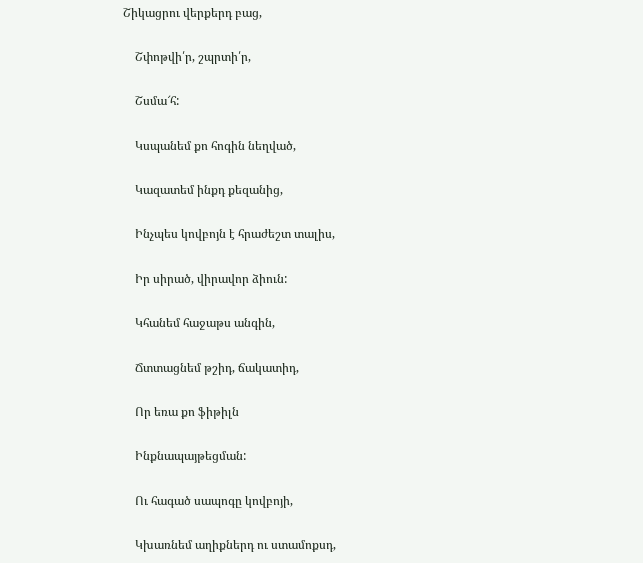Շիկացրու վերքերդ բաց,

    Շփոթվի՛ր, շպրտի՛ր,

    Շսմա՜հ:

    Կսպանեմ քո հոգին նեղված,

    Կազատեմ ինքդ քեզանից,

    Ինչպես կովբոյն է հրաժեշտ տալիս,

    Իր սիրած, վիրավոր ձիուն:

    Կհանեմ հաջաթս անգին,

    Ճտտացնեմ թշիդ, ճակատիդ,

    Որ եռա քո ֆիթիլն

    Ինքնապայթեցման:

    Ու հագած սապոգը կովբոյի,

    Կխառնեմ աղիքներդ ու ստամոքսդ,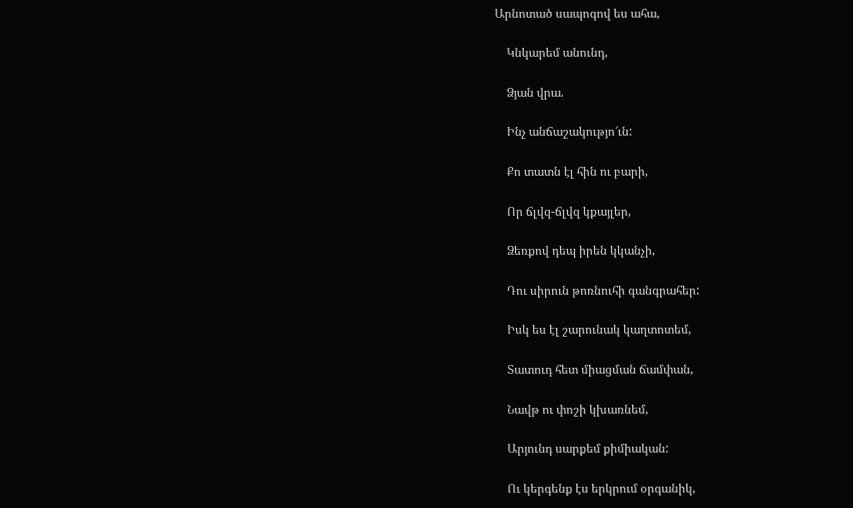Արնոտած սապոգով ես ահա,

    Կնկարեմ անունդ,

    Ձյան վրա.

    Ինչ անճաշակությո՜ւն:

    Քո տատն էլ հին ու բարի,

    Որ ճլվզ-ճլվզ կքայլեր,

    Ձեռքով դեպ իրեն կկանչի,

    Դու սիրուն թոռնուհի գանգրահեր:

    Իսկ ես էլ շարունակ կաղտոտեմ,

    Տատուդ հետ միացման ճամփան,

    Նավթ ու փոշի կխառնեմ,

    Արյունդ սարքեմ քիմիական:

    Ու կերգենք էս երկրում օրգանիկ,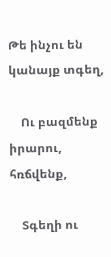Թե ինչու են կանայք տգեղ,

    Ու բազմենք իրարու, հռճվենք,

    Տգեղի ու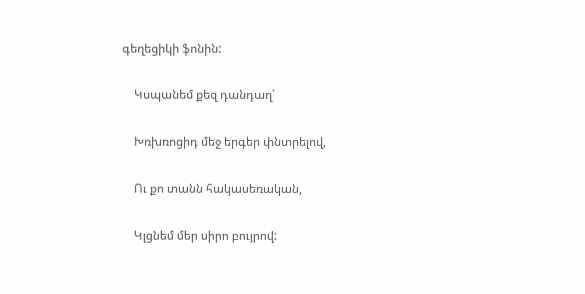գեղեցիկի ֆոնին:

    Կսպանեմ քեզ դանդաղ՝

    Խռխռոցիդ մեջ երգեր փնտրելով,

    Ու քո տանն հակասեռական,

    Կլցնեմ մեր սիրո բույրով: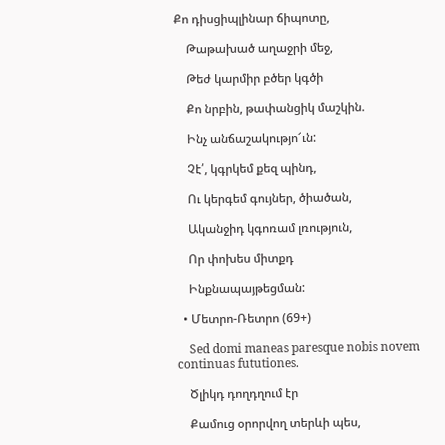Քո դիսցիպլինար ճիպոտը,

    Թաթախած աղաջրի մեջ,

    Թեժ կարմիր բծեր կգծի

    Քո նրբին, թափանցիկ մաշկին.

    Ինչ անճաշակությո՜ւն:

    Չէ՛, կգրկեմ քեզ պինդ,

    Ու կերգեմ գույներ, ծիածան,

    Ականջիդ կգոռամ լռություն,

    Որ փոխես միտքդ

    Ինքնապայթեցման:

  • Մետրո-Ռետրո (69+)

    Sed domi maneas paresque nobis novem continuas fututiones.

    Ծլիկդ դողդղում էր

    Քամուց օրորվող տերևի պես,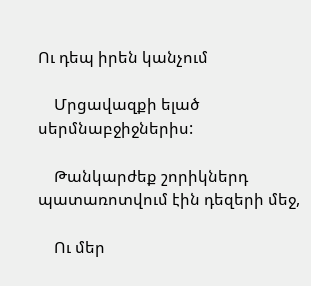Ու դեպ իրեն կանչում

    Մրցավազքի ելած սերմնաբջիջներիս:

    Թանկարժեք շորիկներդ պատառոտվում էին դեզերի մեջ,

    Ու մեր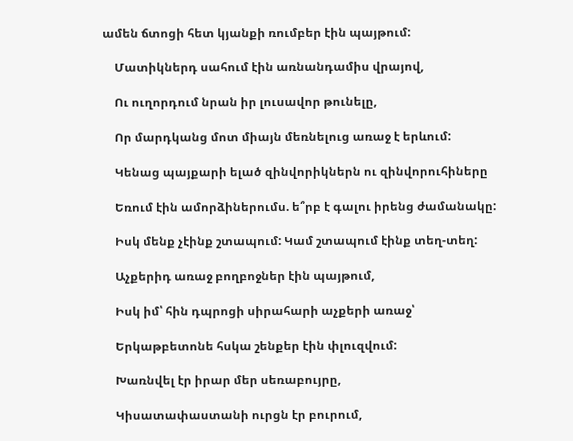ամեն ճտոցի հետ կյանքի ռումբեր էին պայթում:

    Մատիկներդ սահում էին առնանդամիս վրայով,

    Ու ուղորդում նրան իր լուսավոր թունելը,

    Որ մարդկանց մոտ միայն մեռնելուց առաջ է երևում:

    Կենաց պայքարի ելած զինվորիկներն ու զինվորուհիները

    Եռում էին ամորձիներումս. ե՞րբ է գալու իրենց ժամանակը:

    Իսկ մենք չէինք շտապում: Կամ շտապում էինք տեղ-տեղ:

    Աչքերիդ առաջ բողբոջներ էին պայթում,

    Իսկ իմ՝ հին դպրոցի սիրահարի աչքերի առաջ՝

    Երկաթբետոնե հսկա շենքեր էին փլուզվում:

    Խառնվել էր իրար մեր սեռաբույրը,

    Կիսատափաստանի ուրցն էր բուրում,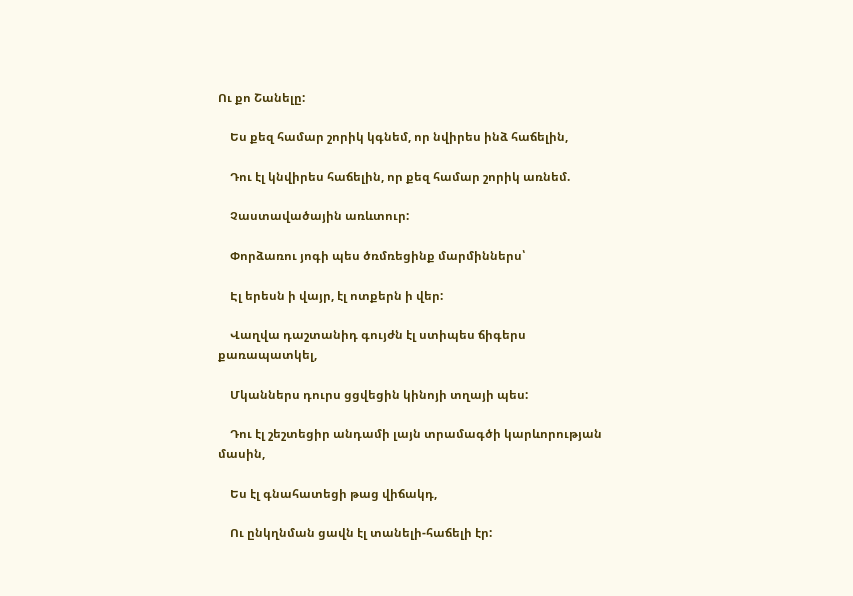Ու քո Շանելը:

    Ես քեզ համար շորիկ կգնեմ, որ նվիրես ինձ հաճելին,

    Դու էլ կնվիրես հաճելին, որ քեզ համար շորիկ առնեմ.

    Չաստավածային առևտուր:

    Փորձառու յոգի պես ծռմռեցինք մարմիններս՝

    Էլ երեսն ի վայր, էլ ոտքերն ի վեր:

    Վաղվա դաշտանիդ գույժն էլ ստիպես ճիգերս քառապատկել,

    Մկաններս դուրս ցցվեցին կինոյի տղայի պես:

    Դու էլ շեշտեցիր անդամի լայն տրամագծի կարևորության մասին,

    Ես էլ գնահատեցի թաց վիճակդ,

    Ու ընկղնման ցավն էլ տանելի-հաճելի էր: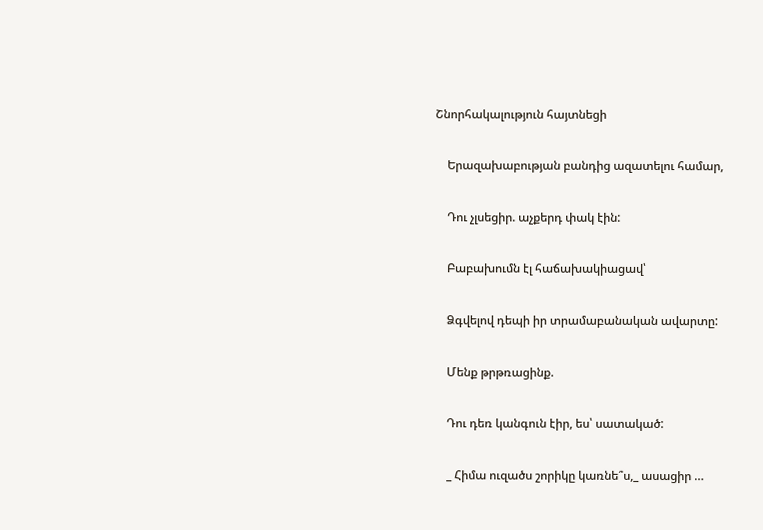Շնորհակալություն հայտնեցի

    Երազախաբության բանդից ազատելու համար,

    Դու չլսեցիր. աչքերդ փակ էին:

    Բաբախումն էլ հաճախակիացավ՝

    Ձգվելով դեպի իր տրամաբանական ավարտը:

    Մենք թրթռացինք.

    Դու դեռ կանգուն էիր, ես՝ սատակած:

    _ Հիմա ուզածս շորիկը կառնե՞ս,_ ասացիր …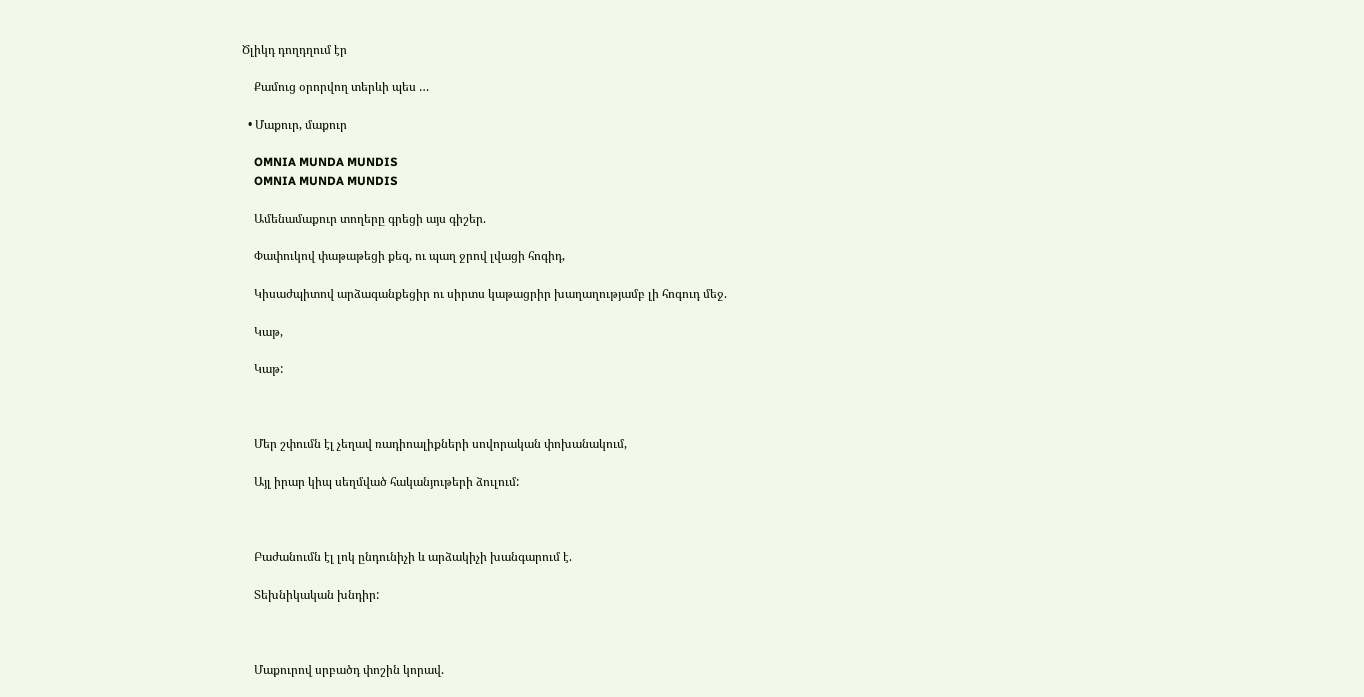Ծլիկդ դողդղում էր

    Քամուց օրորվող տերևի պես …

  • Մաքուր, մաքուր

    OMNIA MUNDA MUNDIS
    OMNIA MUNDA MUNDIS

    Ամենամաքուր տողերը գրեցի այս գիշեր.

    Փափուկով փաթաթեցի քեզ, ու պաղ ջրով լվացի հոգիդ,

    Կիսաժպիտով արձագանքեցիր ու սիրտս կաթացրիր խաղաղությամբ լի հոգուդ մեջ.

    Կաթ,

    Կաթ:



    Մեր շփումն էլ չեղավ ռադիոալիքների սովորական փոխանակում,

    Այլ իրար կիպ սեղմված հականյութերի ձուլում:



    Բաժանումն էլ լոկ ընդունիչի և արձակիչի խանգարում է.

    Տեխնիկական խնդիր:



    Մաքուրով սրբածդ փոշին կորավ.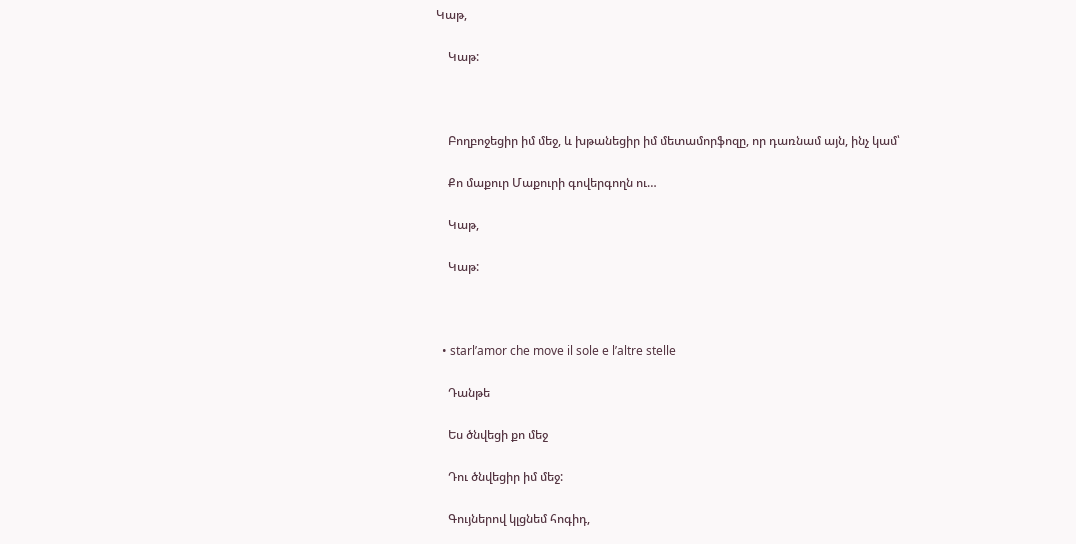Կաթ,

    Կաթ:



    Բողբոջեցիր իմ մեջ, և խթանեցիր իմ մետամորֆոզը, որ դառնամ այն, ինչ կամ՝

    Քո մաքուր Մաքուրի գովերգողն ու…

    Կաթ,

    Կաթ:



  • starl’amor che move il sole e l’altre stelle

    Դանթե

    Ես ծնվեցի քո մեջ

    Դու ծնվեցիր իմ մեջ:

    Գույներով կլցնեմ հոգիդ,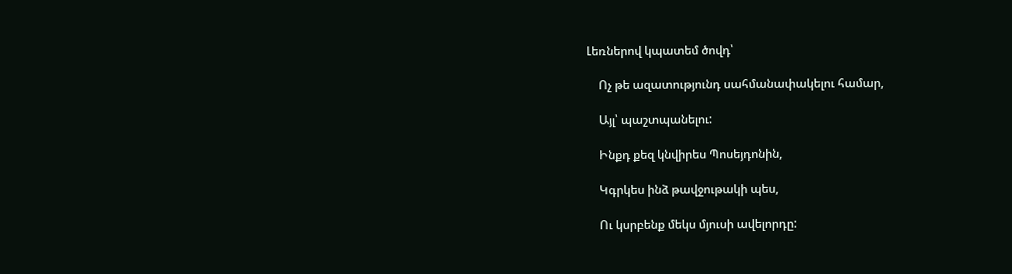Լեռներով կպատեմ ծովդ՝

    Ոչ թե ազատությունդ սահմանափակելու համար,

    Այլ՝ պաշտպանելու:

    Ինքդ քեզ կնվիրես Պոսեյդոնին,

    Կգրկես ինձ թավջութակի պես,

    Ու կսրբենք մեկս մյուսի ավելորդը: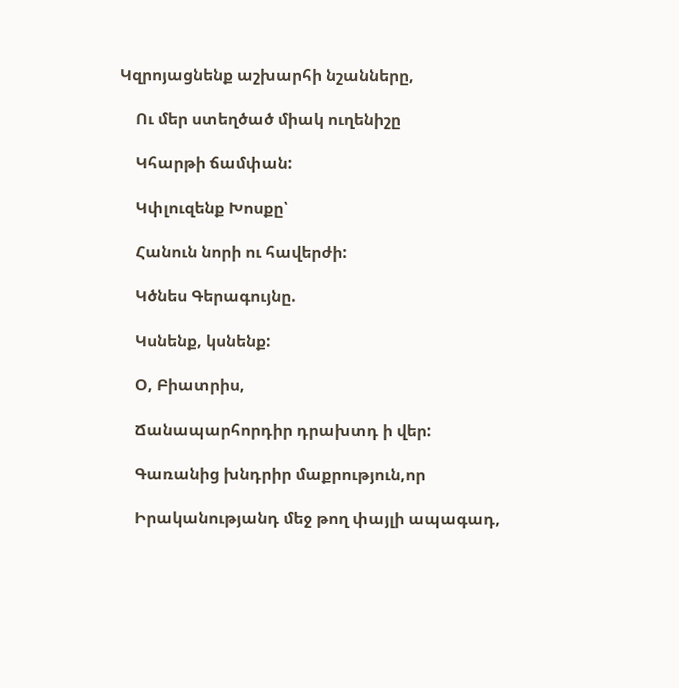Կզրոյացնենք աշխարհի նշանները,

    Ու մեր ստեղծած միակ ուղենիշը

    Կհարթի ճամփան:

    Կփլուզենք Խոսքը՝

    Հանուն նորի ու հավերժի:

    Կծնես Գերագույնը.

    Կսնենք, կսնենք:

    Օ, Բիատրիս,

    Ճանապարհորդիր դրախտդ ի վեր:

    Գառանից խնդրիր մաքրություն,որ

    Իրականությանդ մեջ թող փայլի ապագադ,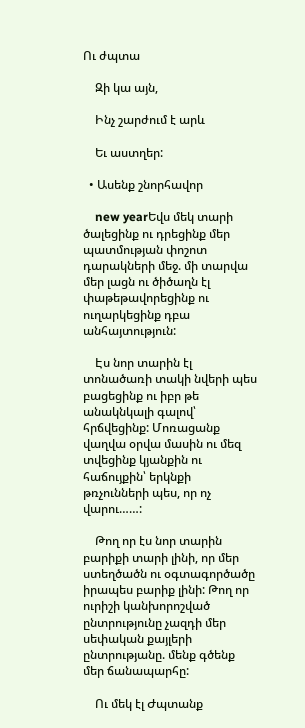Ու ժպտա

    Զի կա այն,

    Ինչ շարժում է արև

    Եւ աստղեր:

  • Ասենք շնորհավոր

    new yearԵվս մեկ տարի ծալեցինք ու դրեցինք մեր պատմության փոշոտ դարակների մեջ. մի տարվա մեր լացն ու ծիծաղն էլ փաթեթավորեցինք ու ուղարկեցինք դբա անհայտություն:

    Էս նոր տարին էլ տոնածառի տակի նվերի պես բացեցինք ու իբր թե անակնկալի գալով՝ հրճվեցինք: Մոռացանք վաղվա օրվա մասին ու մեզ տվեցինք կյանքին ու հաճույքին՝ երկնքի թռչունների պես, որ ոչ վարու……:

    Թող որ էս նոր տարին բարիքի տարի լինի, որ մեր ստեղծածն ու օգտագործածը իրապես բարիք լինի: Թող որ ուրիշի կանխորոշված ընտրությունը չազդի մեր սեփական քայլերի ընտրությանը. մենք գծենք մեր ճանապարհը:

    Ու մեկ էլ Ժպտանք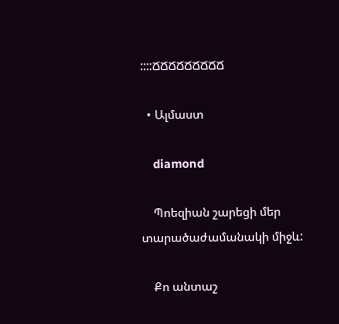::::ՃՃՃՃՃՃՃՃՃ

  • Ալմաստ

    diamond

    Պոեզիան շարեցի մեր տարածաժամանակի միջև:

    Քո անտաշ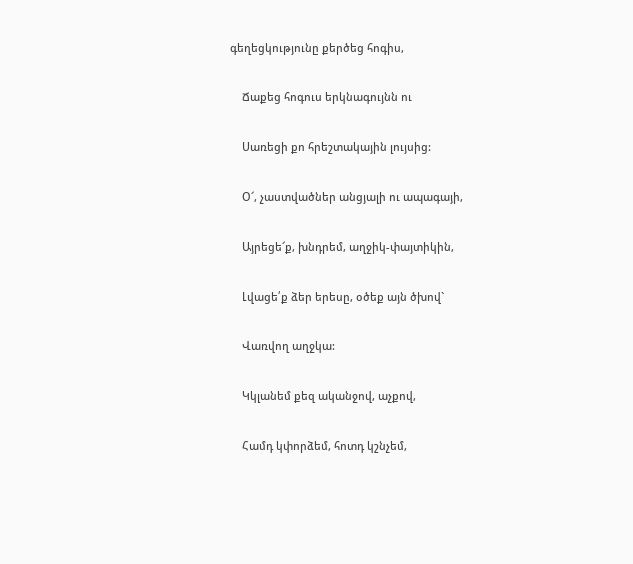գեղեցկությունը քերծեց հոգիս,

    Ճաքեց հոգուս երկնագույնն ու

    Սառեցի քո հրեշտակային լույսից:

    Օ՜, չաստվածներ անցյալի ու ապագայի,

    Այրեցե՜ք, խնդրեմ, աղջիկ-փայտիկին,

    Լվացե՛ք ձեր երեսը, օծեք այն ծխով`

    Վառվող աղջկա:

    Կկլանեմ քեզ ականջով, աչքով,

    Համդ կփորձեմ, հոտդ կշնչեմ,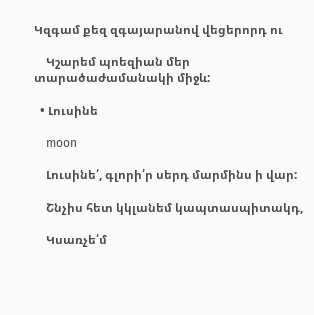Կզգամ քեզ զգայարանով վեցերորդ ու

    Կշարեմ պոեզիան մեր տարածաժամանակի միջև:

  • Լուսինե

    moon

    Լուսինե՛, գլորի՛ր սերդ մարմինս ի վար:

    Շնչիս հետ կկլանեմ կապտասպիտակդ,

    Կսառչե՛մ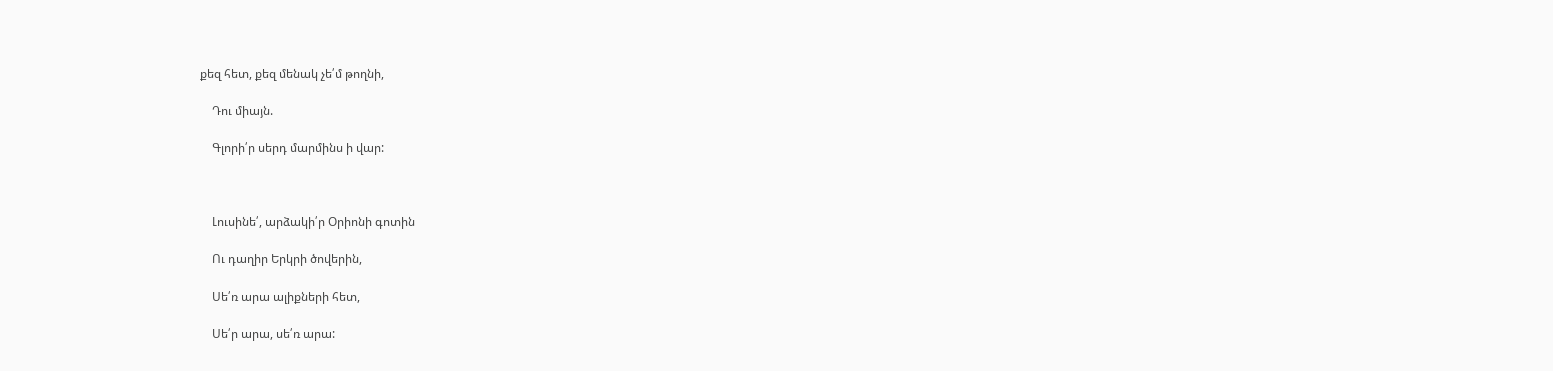քեզ հետ, քեզ մենակ չե՛մ թողնի,

    Դու միայն.

    Գլորի՛ր սերդ մարմինս ի վար:



    Լուսինե՛, արձակի՛ր Օրիոնի գոտին

    Ու դաղիր Երկրի ծովերին,

    Սե՛ռ արա ալիքների հետ,

    Սե՛ր արա, սե՛ռ արա: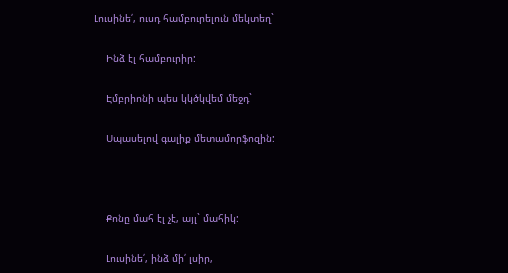Լուսինե՛, ուսդ համբուրելուն մեկտեղ`

    Ինձ էլ համբուրիր:

    Էմբրիոնի պես կկծկվեմ մեջդ`

    Սպասելով գալիք մետամորֆոզին:



    Քոնը մահ էլ չէ, այլ` մահիկ:

    Լուսինե՛, ինձ մի՛ լսիր,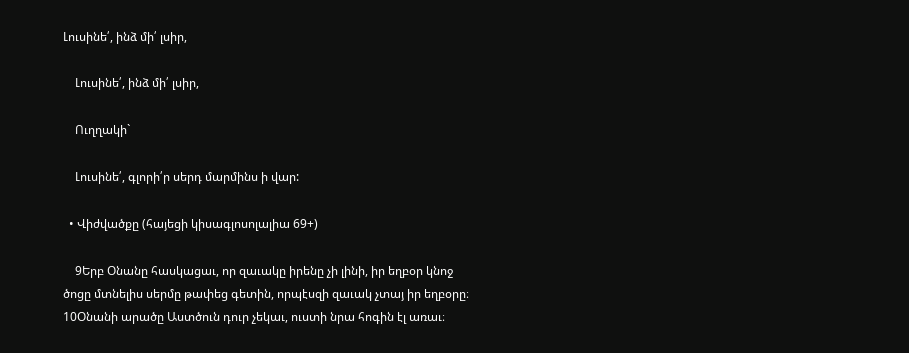Լուսինե՛, ինձ մի՛ լսիր,

    Լուսինե՛, ինձ մի՛ լսիր,

    Ուղղակի`

    Լուսինե՛, գլորի՛ր սերդ մարմինս ի վար:

  • Վիժվածքը (հայեցի կիսագլոսոլալիա 69+)

    9Երբ Օնանը հասկացաւ, որ զաւակը իրենը չի լինի, իր եղբօր կնոջ ծոցը մտնելիս սերմը թափեց գետին, որպէսզի զաւակ չտայ իր եղբօրը։ 10Օնանի արածը Աստծուն դուր չեկաւ, ուստի նրա հոգին էլ առաւ։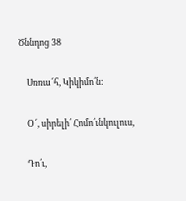Ծննդոց 38

    Սռռա՜հ, Կիկիմո՛ն:

    Օ՜, սիրելի՛ Հոմո՛ւնկուլուս,

    Դո՛ւ,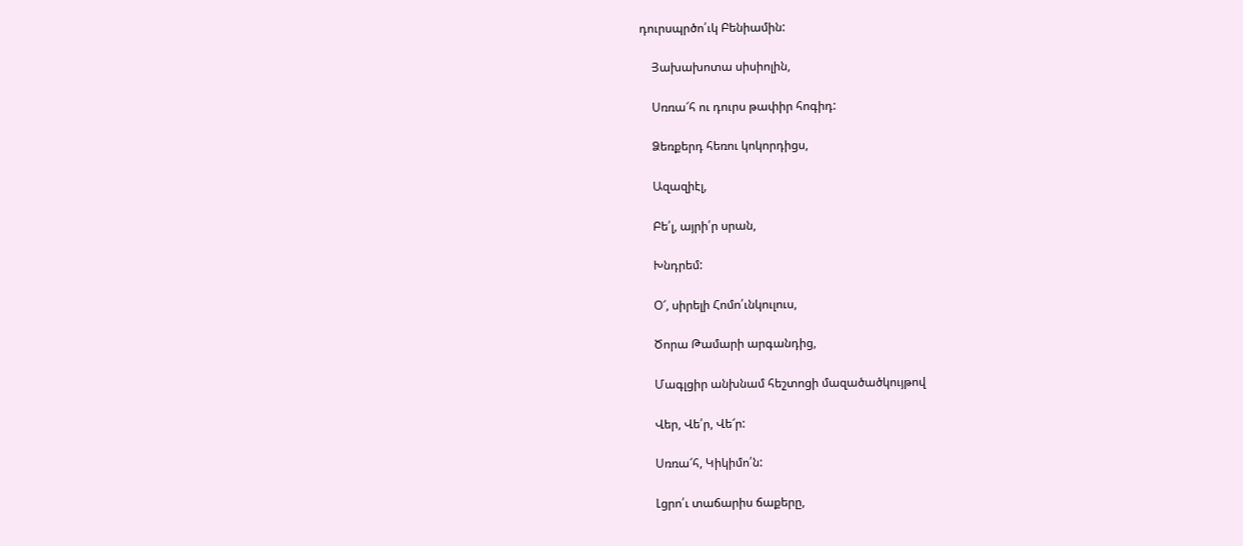դուրսպրծո՛ւկ Բենիամին:

    Յախախոտա սիսիոլին,

    Սռռա՜հ ու դուրս թափիր հոգիդ:

    Ձեռքերդ հեռու կոկորդիցս,

    Ազազիէլ,

    Բե՛լ, այրի՛ր սրան,

    Խնդրեմ:

    Օ՜, սիրելի Հոմո՛ւնկուլուս,

    Ծորա Թամարի արգանդից,

    Մագլցիր անխնամ հեշտոցի մազածածկույթով

    Վեր, Վե՛ր, Վե՜ր:

    Սռռա՜հ, Կիկիմո՛ն:

    Լցրո՛ւ տաճարիս ճաքերը,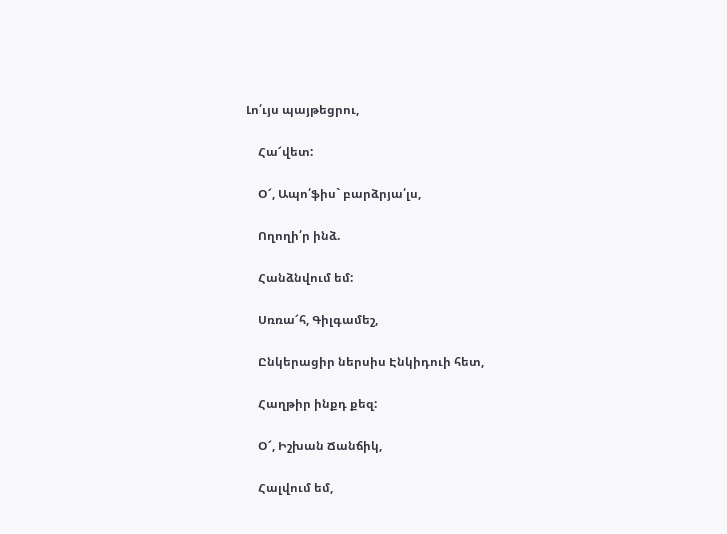Լո՛ւյս պայթեցրու,

    Հա՜վետ:

    Օ՜, Ապո՛ֆիս` բարձրյա՛լս,

    Ողողի՛ր ինձ.

    Հանձնվում եմ:

    Սռռա՜հ, Գիլգամեշ,

    Ընկերացիր ներսիս Էնկիդուի հետ,

    Հաղթիր ինքդ քեզ:

    Օ՜, Իշխան Ճանճիկ,

    Հալվում եմ,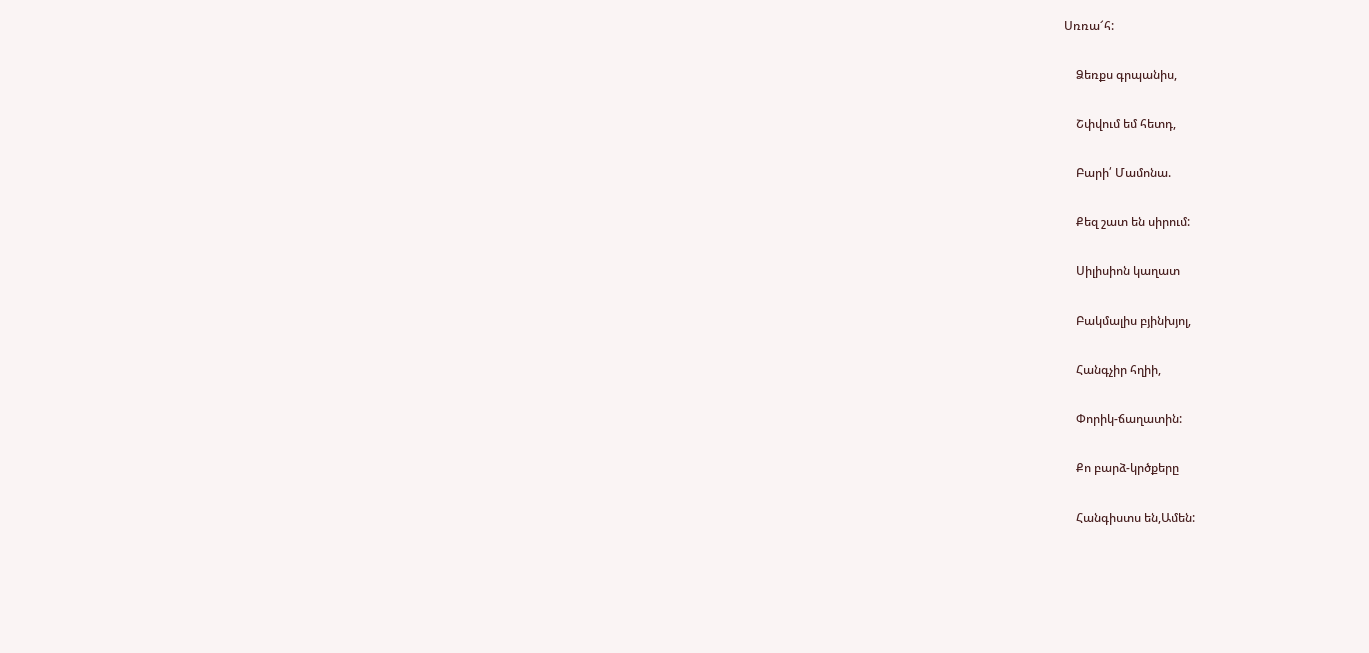Սռռա՜հ:

    Ձեռքս գրպանիս,

    Շփվում եմ հետդ,

    Բարի՛ Մամոնա.

    Քեզ շատ են սիրում:

    Սիլիսիոն կաղատ

    Բակմալիս բյինխյոլ,

    Հանգչիր հղիի,

    Փորիկ-ճաղատին:

    Քո բարձ-կրծքերը

    Հանգիստս են,Ամեն: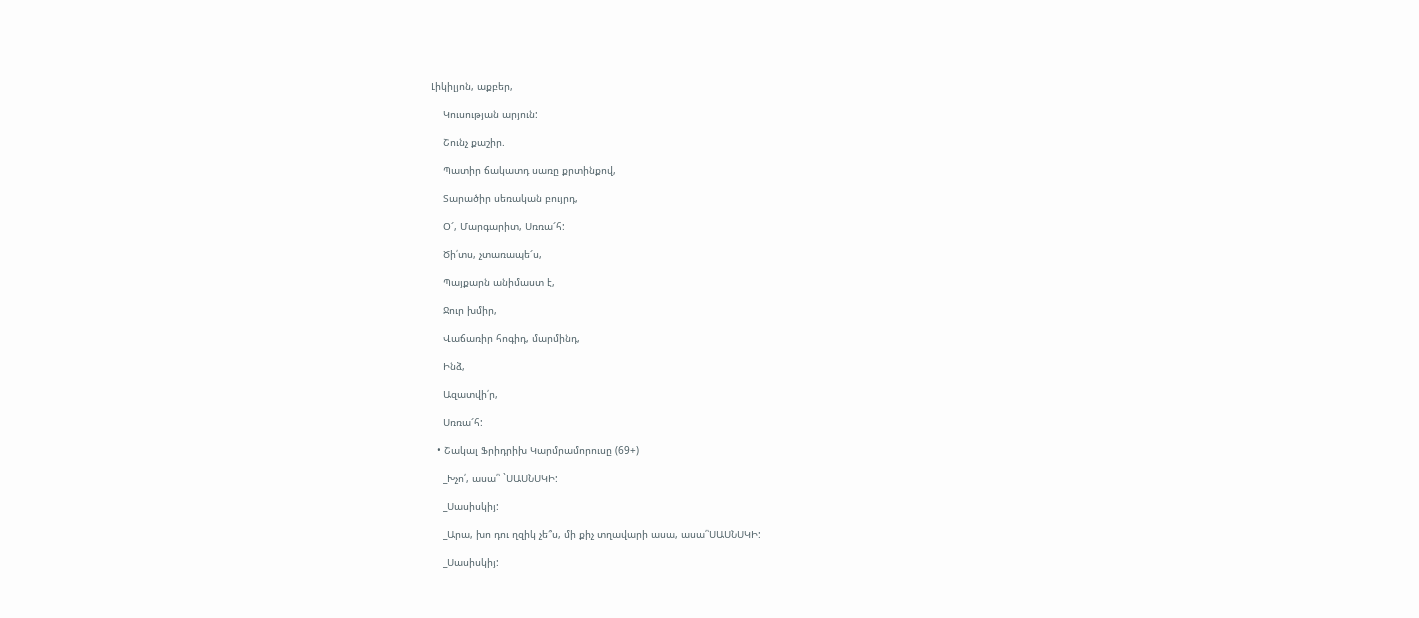Լիկիլյոն, աքբեր,

    Կուսության արյուն:

    Շունչ քաշիր.

    Պատիր ճակատդ սառը քրտինքով,

    Տարածիր սեռական բույրդ,

    Օ՜, Մարգարիտ, Սռռա՜հ:

    Ծի՛տս, չտառապե՜ս,

    Պայքարն անիմաստ է,

    Ջուր խմիր,

    Վաճառիր հոգիդ, մարմինդ,

    Ինձ,

    Ազատվի՛ր,

    Սռռա՜հ:

  • Շակալ Ֆրիդրիխ Կարմրամորուսը (69+)

    _Խչո՛, ասա՛՝ `ՍԱՍՆՍԿԻ:

    _Սասիսկիյ:

    _Արա, խո դու ղզիկ չե՞ս, մի քիչ տղավարի ասա, ասա՛՝ՍԱՍՆՍԿԻ:

    _Սասիսկիյ: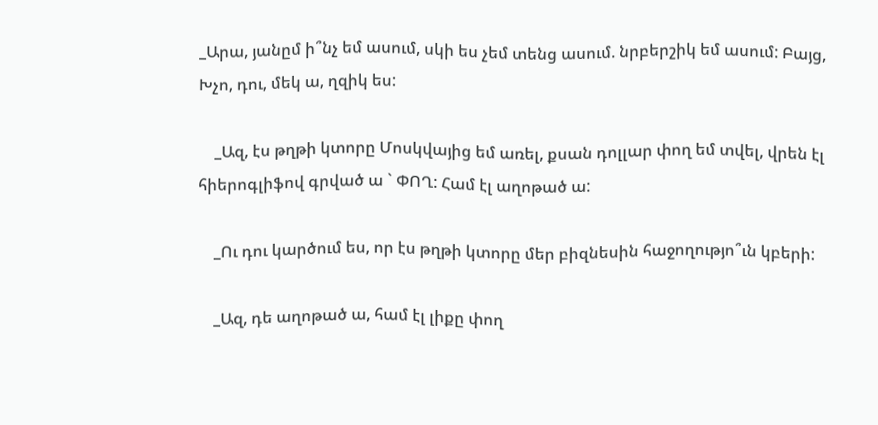_Արա, յանըմ ի՞նչ եմ ասում, սկի ես չեմ տենց ասում. նրբերշիկ եմ ասում: Բայց, Խչո, դու, մեկ ա, ղզիկ ես:

    _Ազ, էս թղթի կտորը Մոսկվայից եմ առել, քսան դոլլար փող եմ տվել, վրեն էլ հիերոգլիֆով գրված ա ` ՓՈՂ: Համ էլ աղոթած ա:

    _Ու դու կարծում ես, որ էս թղթի կտորը մեր բիզնեսին հաջողությո՞ւն կբերի:

    _Ազ, դե աղոթած ա, համ էլ լիքը փող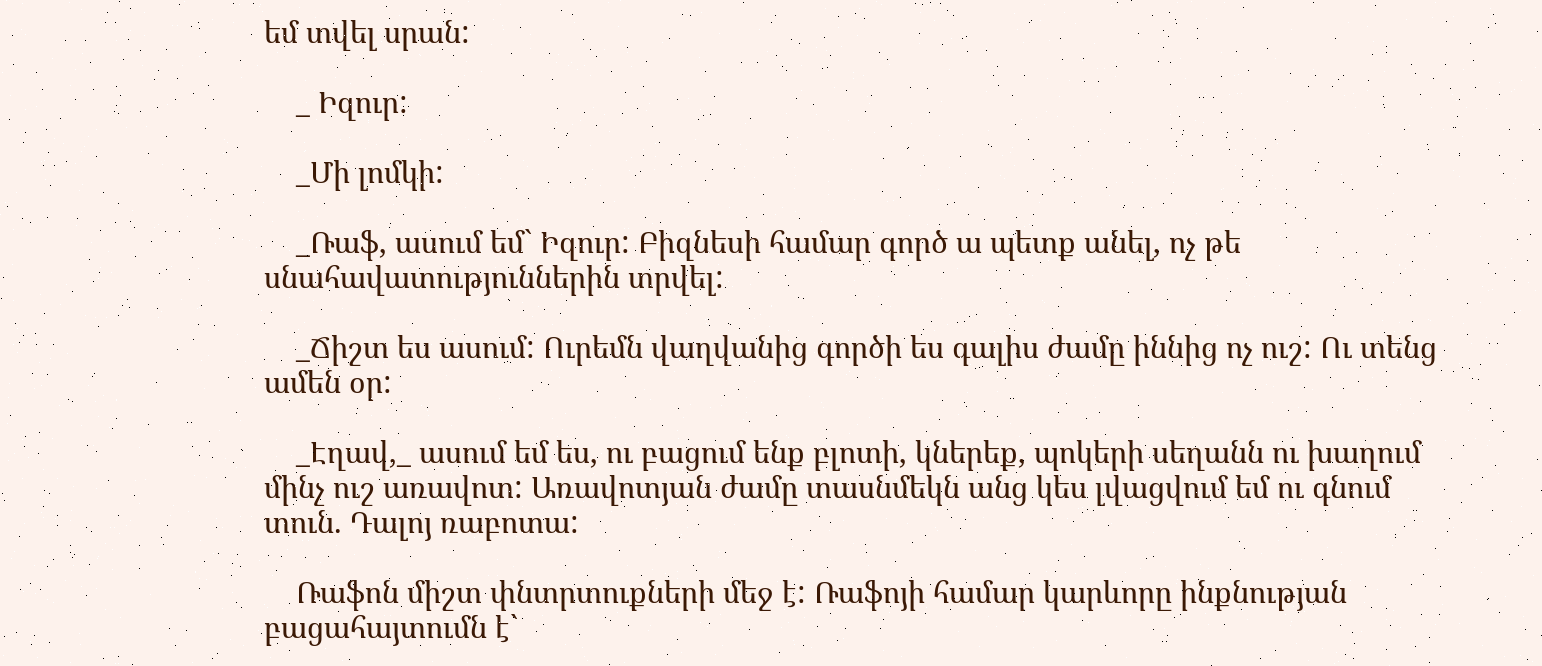եմ տվել սրան:

    _ Իզուր:

    _Մի լոմկի:

    _Ռաֆ, ասում եմ` Իզուր: Բիզնեսի համար գործ ա պետք անել, ոչ թե սնահավատություններին տրվել:

    _Ճիշտ ես ասում: Ուրեմն վաղվանից գործի ես գալիս ժամը իննից ոչ ուշ: Ու տենց ամեն օր:

    _Էղավ,_ ասում եմ ես, ու բացում ենք բլոտի, կներեք, պոկերի սեղանն ու խաղում մինչ ուշ առավոտ: Առավոտյան ժամը տասնմեկն անց կես լվացվում եմ ու գնում տուն. Դալոյ ռաբոտա:

    Ռաֆոն միշտ փնտրտուքների մեջ է: Ռաֆոյի համար կարևորը ինքնության բացահայտումն է`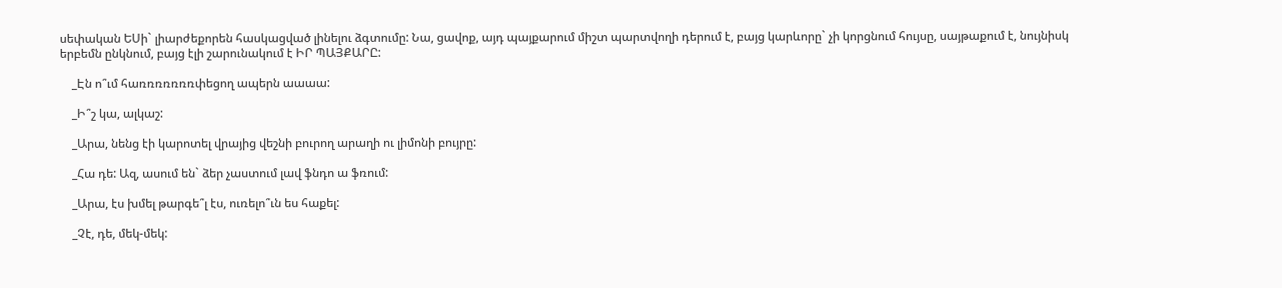սեփական ԵՍի` լիարժեքորեն հասկացված լինելու ձգտումը: Նա, ցավոք, այդ պայքարում միշտ պարտվողի դերում է, բայց կարևորը` չի կորցնում հույսը, սայթաքում է, նույնիսկ երբեմն ընկնում, բայց էլի շարունակում է ԻՐ ՊԱՅՔԱՐԸ:

    _Էն ո՞ւմ հառռռռռռռփեցող ապերն աաաա:

    _Ի՞շ կա, ալկաշ:

    _Արա, նենց էի կարոտել վրայից վեշնի բուրող արաղի ու լիմոնի բույրը:

    _Հա դե: Ազ, ասում են` ձեր չաստում լավ ֆնդո ա ֆռում:

    _Արա, էս խմել թարգե՞լ էս, ուռելո՞ւն ես հաքել:

    _Չէ, դե, մեկ-մեկ: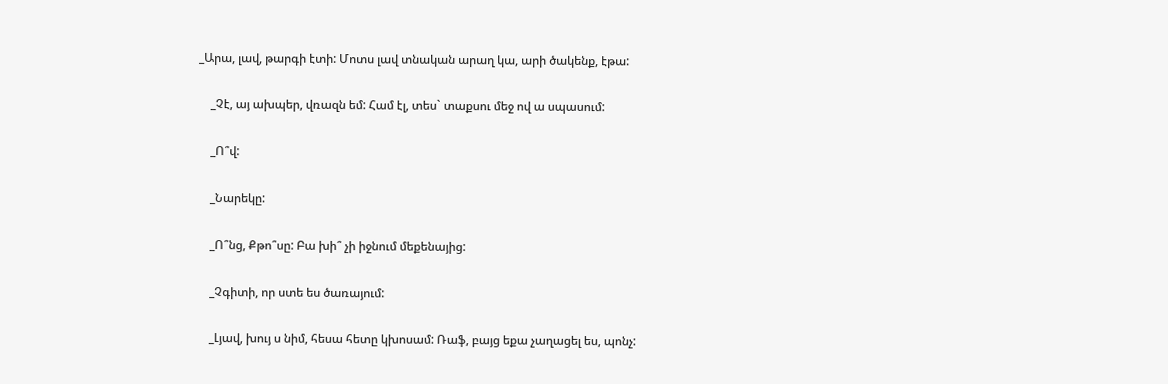_Արա, լավ, թարգի էտի: Մոտս լավ տնական արաղ կա, արի ծակենք, էթա:

    _Չէ, այ ախպեր, վռազն եմ: Համ էլ, տես` տաքսու մեջ ով ա սպասում:

    _Ո՞վ:

    _Նարեկը:

    _Ո՞նց, Քթո՞սը: Բա խի՞ չի իջնում մեքենայից:

    _Չգիտի, որ ստե ես ծառայում:

    _Լյավ, խույ ս նիմ, հեսա հետը կխոսամ: Ռաֆ, բայց եքա չաղացել ես, պոնչ: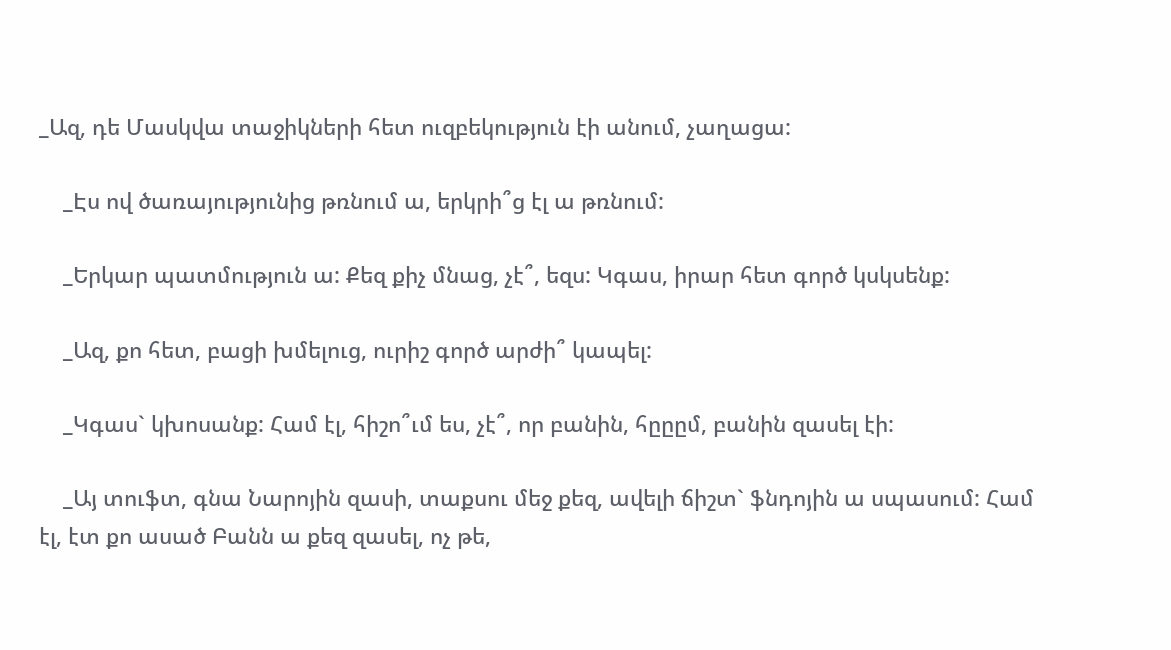_Ազ, դե Մասկվա տաջիկների հետ ուզբեկություն էի անում, չաղացա:

    _Էս ով ծառայությունից թռնում ա, երկրի՞ց էլ ա թռնում:

    _Երկար պատմություն ա: Քեզ քիչ մնաց, չէ՞, եզս: Կգաս, իրար հետ գործ կսկսենք:

    _Ազ, քո հետ, բացի խմելուց, ուրիշ գործ արժի՞ կապել:

    _Կգաս` կխոսանք: Համ էլ, հիշո՞ւմ ես, չէ՞, որ բանին, հըըըմ, բանին զասել էի:

    _Այ տուֆտ, գնա Նարոյին զասի, տաքսու մեջ քեզ, ավելի ճիշտ` ֆնդոյին ա սպասում: Համ էլ, էտ քո ասած Բանն ա քեզ զասել, ոչ թե,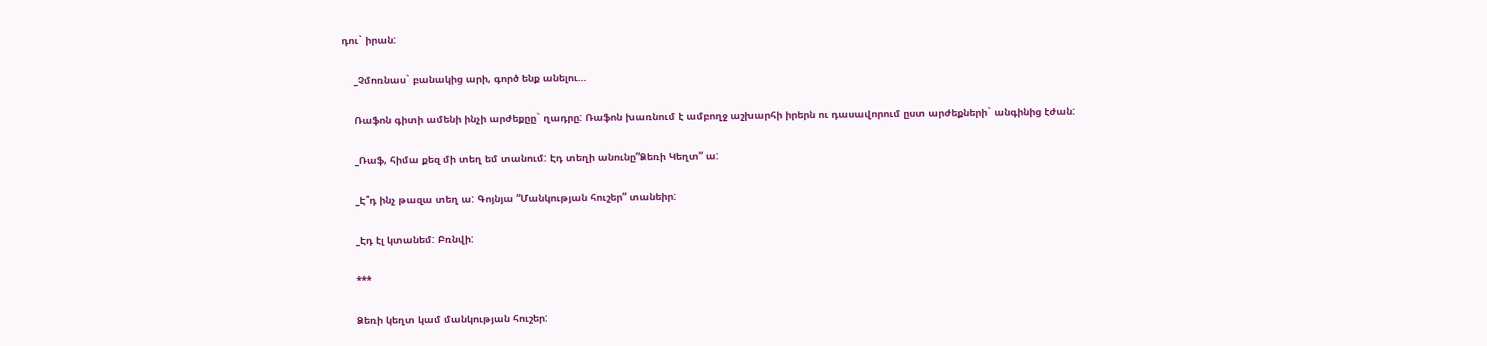դու` իրան:

    _Չմոռնաս` բանակից արի, գործ ենք անելու…

    Ռաֆոն գիտի ամենի ինչի արժեքըը` ղադրը: Ռաֆոն խառնում է ամբողջ աշխարհի իրերն ու դասավորում ըստ արժեքների` անգինից էժան:

    _Ռաֆ, հիմա քեզ մի տեղ եմ տանում: Էդ տեղի անունը”Ձեռի Կեղտ” ա:

    _Է՞դ ինչ թազա տեղ ա: Գոյնյա “Մանկության հուշեր” տանեիր:

    _Էդ էլ կտանեմ: Բռնվի:

    ***

    Ձեռի կեղտ կամ մանկության հուշեր: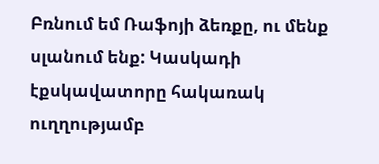Բռնում եմ Ռաֆոյի ձեռքը, ու մենք սլանում ենք: Կասկադի էքսկավատորը հակառակ ուղղությամբ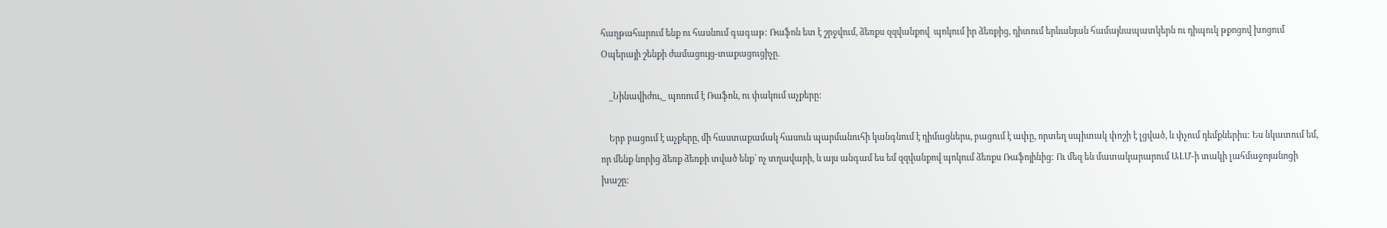հաղթահարում ենք ու հասնում գագաթ: Ռաֆոն ետ է շրջվում, ձեռքս զզվանքով  պոկում իր ձեռքից, դիտում երևանյան համայնապատկերն ու դիպուկ թքոցով խոցում Օպերայի շենքի ժամացույց-տաքացուցիչը.

    _Նինավիժու,_ պոռում է Ռաֆոն, ու փակում աչքերը:

    Երբ բացում է աչքերը, մի հաստաքամակ հասուն պարմանուհի կանգնում է դիմացներս, բացում է ափը, որտեղ սպիտակ փոշի է լցված, և փչում դեմքներիս: Ես նկատում եմ, որ մենք նորից ձեռք ձեռքի տված ենք` ոչ տղավարի, և այս անգամ ես եմ զզվանքով պոկում ձեռքս Ռաֆոյինից: Ու մեզ են մատակարարում ԱԼՄ-ի տակի լահմաջոյանոցի խաշը: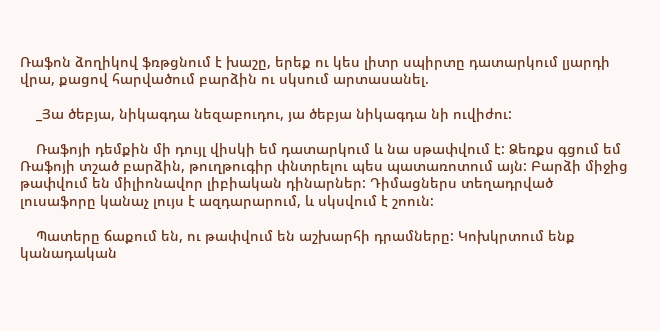Ռաֆոն ձողիկով ֆռթցնում է խաշը, երեք ու կես լիտր սպիրտը դատարկում լյարդի վրա, քացով հարվածում բարձին ու սկսում արտասանել.

    _Յա ծեբյա, նիկագդա նեզաբուդու, յա ծեբյա նիկագդա նի ուվիժու:

    Ռաֆոյի դեմքին մի դույլ վիսկի եմ դատարկում և նա սթափվում է: Ձեռքս գցում եմ Ռաֆոյի տշած բարձին, թուղթուգիր փնտրելու պես պատառոտում այն: Բարձի միջից թափվում են միլիոնավոր լիբիական դինարներ: Դիմացներս տեղադրված լուսաֆորը կանաչ լույս է ազդարարում, և սկսվում է շոուն:

    Պատերը ճաքում են, ու թափվում են աշխարհի դրամները: Կոխկրտում ենք կանադական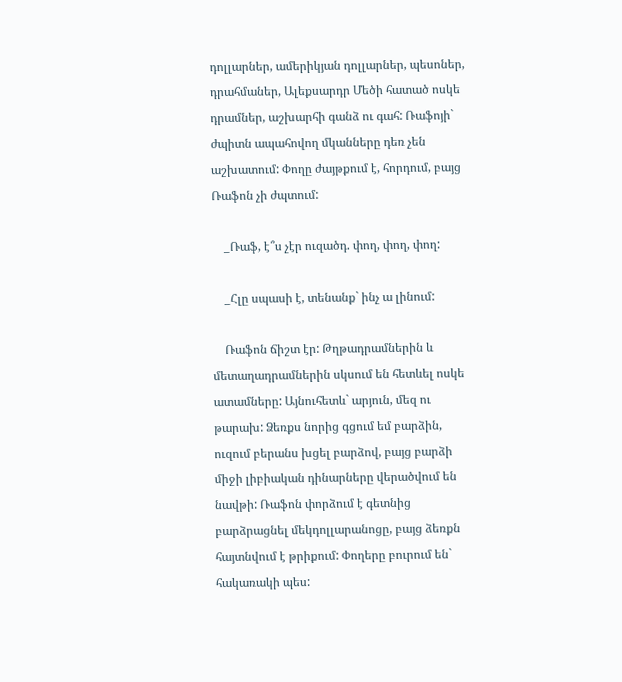դոլլարներ, ամերիկյան դոլլարներ, պեսոներ, դրահմաներ, Ալեքսարդր Մեծի հատած ոսկե դրամներ, աշխարհի գանձ ու գահ: Ռաֆոյի` ժպիտն ապահովող մկանները դեռ չեն աշխատում: Փողը ժայթքում է, հորդում, բայց Ռաֆոն չի ժպտում:

    _Ռաֆ, է՞ս չէր ուզածդ. փող, փող, փող:

    _Հլը սպասի է, տենանք` ինչ ա լինում:

    Ռաֆոն ճիշտ էր: Թղթադրամներին և մետաղադրամներին սկսում են հետևել ոսկե ատամները: Այնուհետև` արյուն, մեզ ու թարախ: Ձեռքս նորից գցում եմ բարձին, ուզում բերանս խցել բարձով, բայց բարձի միջի լիբիական դինարները վերածվում են նավթի: Ռաֆոն փորձում է գետնից բարձրացնել մեկդոլլարանոցը, բայց ձեռքն հայտնվում է թրիքում: Փողերը բուրում են` հակառակի պես: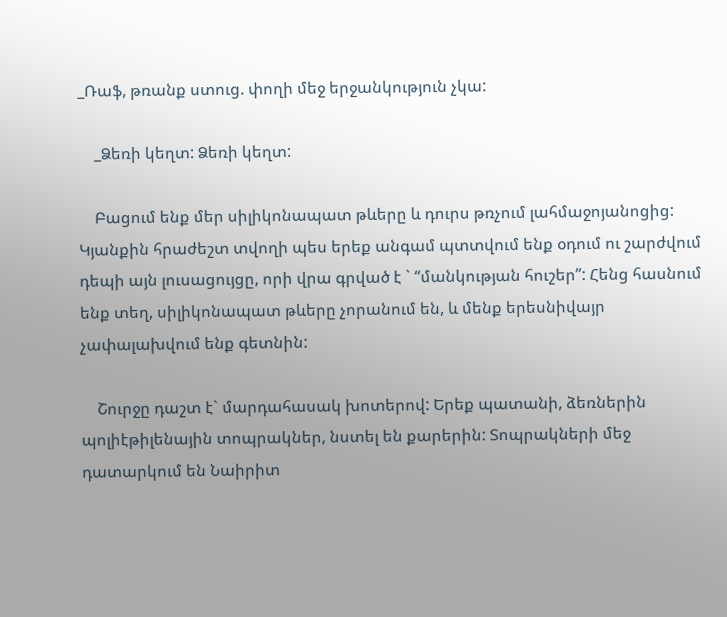_Ռաֆ, թռանք ստուց. փողի մեջ երջանկություն չկա:

    _Ձեռի կեղտ: Ձեռի կեղտ:

    Բացում ենք մեր սիլիկոնապատ թևերը և դուրս թռչում լահմաջոյանոցից: Կյանքին հրաժեշտ տվողի պես երեք անգամ պտտվում ենք օդում ու շարժվում դեպի այն լուսացույցը, որի վրա գրված է ` “մանկության հուշեր”: Հենց հասնում ենք տեղ, սիլիկոնապատ թևերը չորանում են, և մենք երեսնիվայր չափալախվում ենք գետնին:

    Շուրջը դաշտ է` մարդահասակ խոտերով: Երեք պատանի, ձեռներին պոլիէթիլենային տոպրակներ, նստել են քարերին: Տոպրակների մեջ դատարկում են Նաիրիտ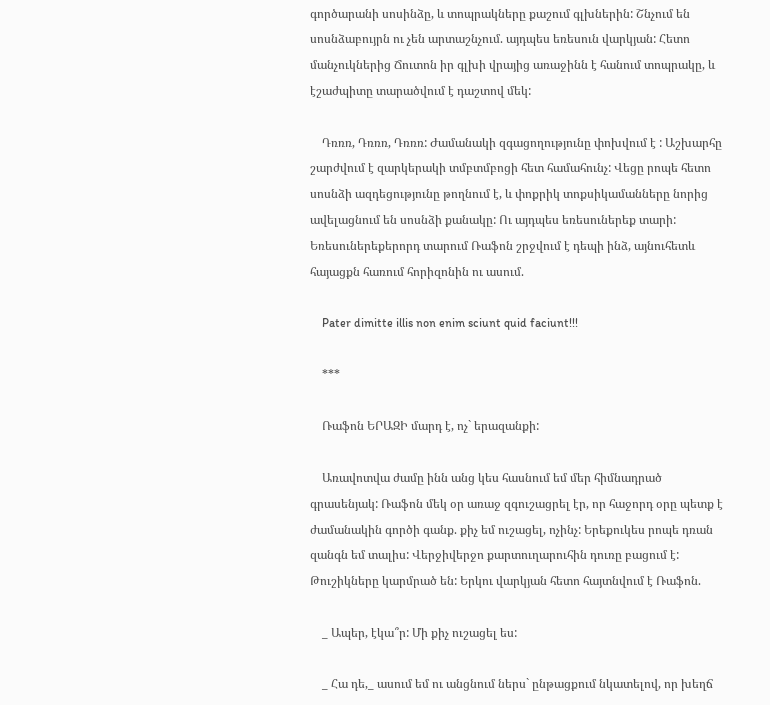գործարանի սոսինձը, և տոպրակները քաշում գլխներին: Շնչում են սոսնձաբույրն ու չեն արտաշնչում. այդպես եռեսուն վարկյան: Հետո մանչուկներից Ճուտոն իր գլխի վրայից առաջինն է հանում տոպրակը, և էշաժպիտը տարածվում է դաշտով մեկ:

    Դռռռ, Դռռռ, Դռռռ: Ժամանակի զգացողությունը փոխվում է : Աշխարհը շարժվում է զարկերակի տմբտմբոցի հետ համահունչ: Վեցը րոպե հետո սոսնձի ազդեցությունը թողնում է, և փոքրիկ տոքսիկամանները նորից ավելացնում են սոսնձի քանակը: Ու այդպես եռեսուներեք տարի: Եռեսուներեքերորդ տարում Ռաֆոն շրջվում է դեպի ինձ, այնուհետև հայացքն հառում հորիզոնին ու ասում.

    Pater dimitte illis non enim sciunt quid faciunt!!!

    ***

    Ռաֆոն ԵՐԱԶԻ մարդ է, ոչ` երազանքի:

    Առավոտվա ժամը ինն անց կես հասնում եմ մեր հիմնադրած գրասենյակ: Ռաֆոն մեկ օր առաջ զգուշացրել էր, որ հաջորդ օրը պետք է ժամանակին գործի գանք. քիչ եմ ուշացել, ոչինչ: Երեքուկես րոպե դռան զանգն եմ տալիս: Վերջիվերջո քարտուղարուհին դուռը բացում է: Թուշիկները կարմրած են: Երկու վարկյան հետո հայտնվում է Ռաֆոն.

    _ Ապեր, էկա՞ր: Մի քիչ ուշացել ես:

    _ Հա դե,_ ասում եմ ու անցնում ներս` ընթացքում նկատելով, որ խեղճ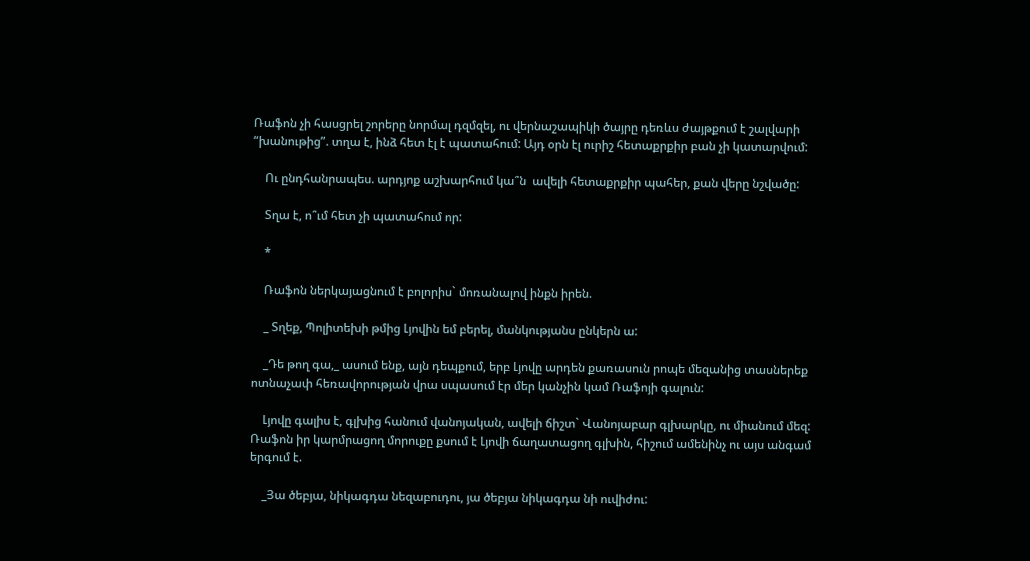Ռաֆոն չի հասցրել շորերը նորմալ դզմզել, ու վերնաշապիկի ծայրը դեռևս ժայթքում է շալվարի “խանութից”. տղա է, ինձ հետ էլ է պատահում: Այդ օրն էլ ուրիշ հետաքրքիր բան չի կատարվում:

    Ու ընդհանրապես. արդյոք աշխարհում կա՞ն  ավելի հետաքրքիր պահեր, քան վերը նշվածը:

    Տղա է, ո՞ւմ հետ չի պատահում որ:

    *

    Ռաֆոն ներկայացնում է բոլորիս` մոռանալով ինքն իրեն.

    _ Տղեք, Պոլիտեխի թմից Լյովին եմ բերել, մանկությանս ընկերն ա:

    _Դե թող գա,_ ասում ենք, այն դեպքում, երբ Լյովը արդեն քառասուն րոպե մեզանից տասներեք ոտնաչափ հեռավորության վրա սպասում էր մեր կանչին կամ Ռաֆոյի գալուն:

    Լյովը գալիս է, գլխից հանում վանոյական, ավելի ճիշտ` Վանոյաբար գլխարկը, ու միանում մեզ: Ռաֆոն իր կարմրացող մորուքը քսում է Լյովի ճաղատացող գլխին, հիշում ամենինչ ու այս անգամ երգում է.

    _Յա ծեբյա, նիկագդա նեզաբուդու, յա ծեբյա նիկագդա նի ուվիժու: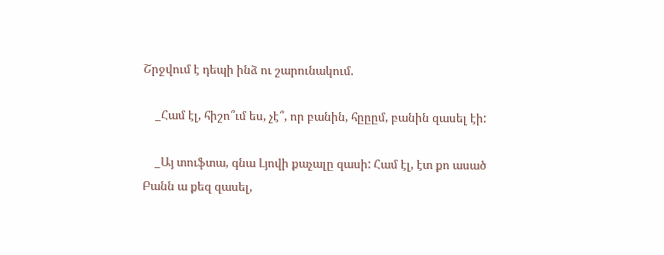Շրջվում է դեպի ինձ ու շարունակում.

    _Համ էլ, հիշո՞ւմ ես, չէ՞, որ բանին, հըըըմ, բանին զասել էի:

    _Այ տուֆտա, գնա Լյովի քաչալը զասի: Համ էլ, էտ քո ասած Բանն ա քեզ զասել,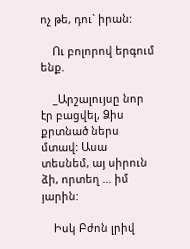ոչ թե, դու` իրան:

    Ու բոլորով երգում ենք.

    _Արշալույսը նոր էր բացվել, Ձիս քրտնած ներս մտավ: Ասա տեսնեմ, այ սիրուն ձի, որտեղ … իմ յարին:

    Իսկ Բժոն լրիվ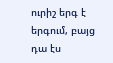ուրիշ երգ է երգում, բայց դա էս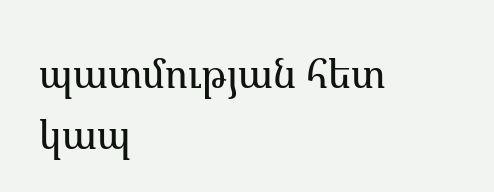պատմության հետ կապ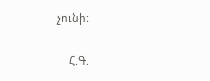չունի:

    Հ.Գ.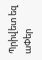Պրիվետ եզ աՓեր